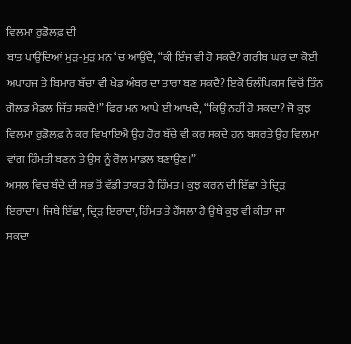ਵਿਲਮਾ ਰੁਡੋਲਫ਼ ਦੀ
ਬਾਤ ਪਾਉਂਦਿਆਂ ਮੁੜ-ਮੁੜ ਮਨ ‘ਚ ਆਉਂਦੈ, “ਕੀ ਇੰਜ ਵੀ ਹੋ ਸਕਦੈ? ਗਰੀਬ ਘਰ ਦਾ ਕੋਈ
ਅਪਾਹਜ ਤੇ ਬਿਮਾਰ ਬੱਚਾ ਵੀ ਖੇਡ ਅੰਬਰ ਦਾ ਤਾਰਾ ਬਣ ਸਕਦੈ? ਇਕੋ ਓਲੰਪਿਕਸ ਵਿਚੋਂ ਤਿੰਨ
ਗੋਲਡ ਮੈਡਲ ਜਿੱਤ ਸਕਦੈ!” ਫਿਰ ਮਨ ਆਪੇ ਈ ਆਖਦੈ, “ਕਿਉਂ ਨਹੀਂ ਹੋ ਸਕਦਾ? ਜੋ ਕੁਝ
ਵਿਲਮਾ ਰੁਡੋਲਫ਼ ਨੇ ਕਰ ਵਿਖਾਇਐ ਉਹ ਹੋਰ ਬੱਚੇ ਵੀ ਕਰ ਸਕਦੇ ਹਨ ਬਸ਼ਰਤੇ ਉਹ ਵਿਲਮਾ
ਵਾਂਗ ਹਿੰਮਤੀ ਬਣਨ ਤੇ ਉਸ ਨੂੰ ਰੋਲ ਮਾਡਲ ਬਣਾਉਣ।”
ਅਸਲ ਵਿਚ ਬੰਦੇ ਦੀ ਸਭ ਤੋਂ ਵੱਡੀ ਤਾਕਤ ਹੈ ਹਿੰਮਤ। ਕੁਝ ਕਰਨ ਦੀ ਇੱਛਾ ਤੇ ਦ੍ਰਿੜ
ਇਰਾਦਾ। ਜਿਥੇ ਇੱਛਾ, ਦ੍ਰਿੜ ਇਰਾਦਾ, ਹਿੰਮਤ ਤੇ ਹੌਂਸਲਾ ਹੈ ਉਥੇ ਕੁਝ ਵੀ ਕੀਤਾ ਜਾ
ਸਕਦਾ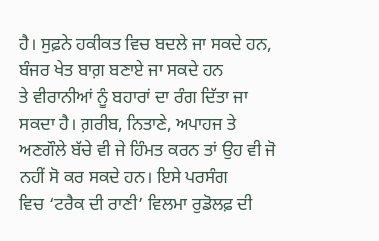ਹੈ। ਸੁਫ਼ਨੇ ਹਕੀਕਤ ਵਿਚ ਬਦਲੇ ਜਾ ਸਕਦੇ ਹਨ, ਬੰਜਰ ਖੇਤ ਬਾਗ਼ ਬਣਾਏ ਜਾ ਸਕਦੇ ਹਨ
ਤੇ ਵੀਰਾਨੀਆਂ ਨੂੰ ਬਹਾਰਾਂ ਦਾ ਰੰਗ ਦਿੱਤਾ ਜਾ ਸਕਦਾ ਹੈ। ਗ਼ਰੀਬ, ਨਿਤਾਣੇ, ਅਪਾਹਜ ਤੇ
ਅਣਗੌਲੇ ਬੱਚੇ ਵੀ ਜੇ ਹਿੰਮਤ ਕਰਨ ਤਾਂ ਉਹ ਵੀ ਜੋ ਨਹੀਂ ਸੋ ਕਰ ਸਕਦੇ ਹਨ। ਇਸੇ ਪਰਸੰਗ
ਵਿਚ ‘ਟਰੈਕ ਦੀ ਰਾਣੀ’ ਵਿਲਮਾ ਰੁਡੋਲਫ਼ ਦੀ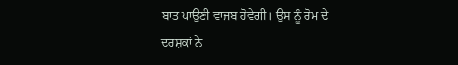ਬਾਤ ਪਾਉਣੀ ਵਾਜਬ ਹੋਵੇਗੀ। ਉਸ ਨੂੰ ਰੋਮ ਦੇ
ਦਰਸ਼ਕਾਂ ਨੇ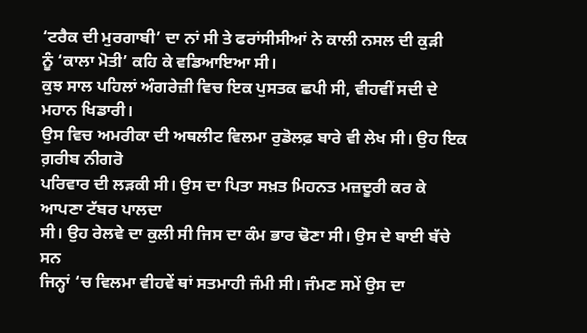‘ਟਰੈਕ ਦੀ ਮੁਰਗਾਬੀ’ ਦਾ ਨਾਂ ਸੀ ਤੇ ਫਰਾਂਸੀਸੀਆਂ ਨੇ ਕਾਲੀ ਨਸਲ ਦੀ ਕੁੜੀ
ਨੂੰ ‘ਕਾਲਾ ਮੋਤੀ’ ਕਹਿ ਕੇ ਵਡਿਆਇਆ ਸੀ।
ਕੁਝ ਸਾਲ ਪਹਿਲਾਂ ਅੰਗਰੇਜ਼ੀ ਵਿਚ ਇਕ ਪੁਸਤਕ ਛਪੀ ਸੀ, ਵੀਹਵੀਂ ਸਦੀ ਦੇ ਮਹਾਨ ਖਿਡਾਰੀ।
ਉਸ ਵਿਚ ਅਮਰੀਕਾ ਦੀ ਅਥਲੀਟ ਵਿਲਮਾ ਰੁਡੋਲਫ਼ ਬਾਰੇ ਵੀ ਲੇਖ ਸੀ। ਉਹ ਇਕ ਗ਼ਰੀਬ ਨੀਗਰੋ
ਪਰਿਵਾਰ ਦੀ ਲੜਕੀ ਸੀ। ਉਸ ਦਾ ਪਿਤਾ ਸਖ਼ਤ ਮਿਹਨਤ ਮਜ਼ਦੂਰੀ ਕਰ ਕੇ ਆਪਣਾ ਟੱਬਰ ਪਾਲਦਾ
ਸੀ। ਉਹ ਰੇਲਵੇ ਦਾ ਕੁਲੀ ਸੀ ਜਿਸ ਦਾ ਕੰਮ ਭਾਰ ਢੋਣਾ ਸੀ। ਉਸ ਦੇ ਬਾਈ ਬੱਚੇ ਸਨ
ਜਿਨ੍ਹਾਂ ‘ਚ ਵਿਲਮਾ ਵੀਹਵੇਂ ਥਾਂ ਸਤਮਾਹੀ ਜੰਮੀ ਸੀ। ਜੰਮਣ ਸਮੇਂ ਉਸ ਦਾ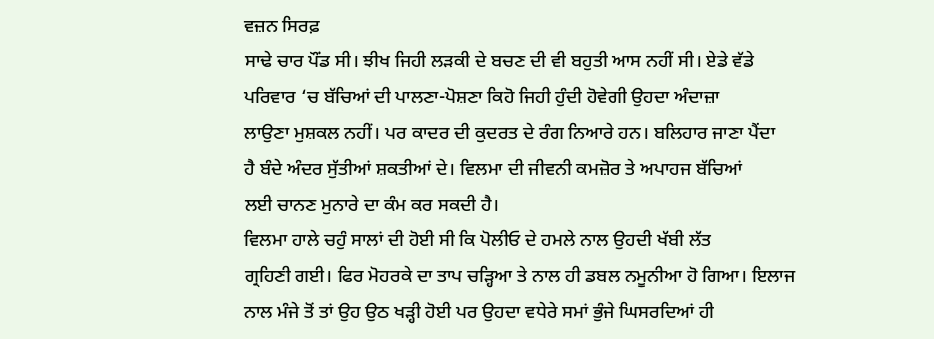ਵਜ਼ਨ ਸਿਰਫ਼
ਸਾਢੇ ਚਾਰ ਪੌਂਡ ਸੀ। ਝੀਖ ਜਿਹੀ ਲੜਕੀ ਦੇ ਬਚਣ ਦੀ ਵੀ ਬਹੁਤੀ ਆਸ ਨਹੀਂ ਸੀ। ਏਡੇ ਵੱਡੇ
ਪਰਿਵਾਰ ‘ਚ ਬੱਚਿਆਂ ਦੀ ਪਾਲਣਾ-ਪੋਸ਼ਣਾ ਕਿਹੋ ਜਿਹੀ ਹੁੰਦੀ ਹੋਵੇਗੀ ਉਹਦਾ ਅੰਦਾਜ਼ਾ
ਲਾਉਣਾ ਮੁਸ਼ਕਲ ਨਹੀਂ। ਪਰ ਕਾਦਰ ਦੀ ਕੁਦਰਤ ਦੇ ਰੰਗ ਨਿਆਰੇ ਹਨ। ਬਲਿਹਾਰ ਜਾਣਾ ਪੈਂਦਾ
ਹੈ ਬੰਦੇ ਅੰਦਰ ਸੁੱਤੀਆਂ ਸ਼ਕਤੀਆਂ ਦੇ। ਵਿਲਮਾ ਦੀ ਜੀਵਨੀ ਕਮਜ਼ੋਰ ਤੇ ਅਪਾਹਜ ਬੱਚਿਆਂ
ਲਈ ਚਾਨਣ ਮੁਨਾਰੇ ਦਾ ਕੰਮ ਕਰ ਸਕਦੀ ਹੈ।
ਵਿਲਮਾ ਹਾਲੇ ਚਹੁੰ ਸਾਲਾਂ ਦੀ ਹੋਈ ਸੀ ਕਿ ਪੋਲੀਓ ਦੇ ਹਮਲੇ ਨਾਲ ਉਹਦੀ ਖੱਬੀ ਲੱਤ
ਗ੍ਰਹਿਣੀ ਗਈ। ਫਿਰ ਮੋਹਰਕੇ ਦਾ ਤਾਪ ਚੜ੍ਹਿਆ ਤੇ ਨਾਲ ਹੀ ਡਬਲ ਨਮੂਨੀਆ ਹੋ ਗਿਆ। ਇਲਾਜ
ਨਾਲ ਮੰਜੇ ਤੋਂ ਤਾਂ ਉਹ ਉਠ ਖੜ੍ਹੀ ਹੋਈ ਪਰ ਉਹਦਾ ਵਧੇਰੇ ਸਮਾਂ ਭੁੰਜੇ ਘਿਸਰਦਿਆਂ ਹੀ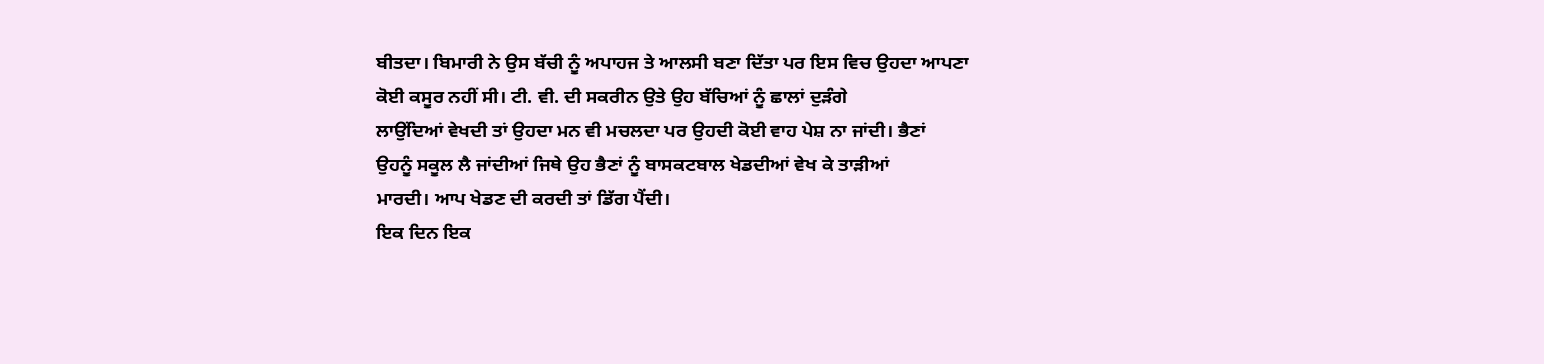ਬੀਤਦਾ। ਬਿਮਾਰੀ ਨੇ ਉਸ ਬੱਚੀ ਨੂੰ ਅਪਾਹਜ ਤੇ ਆਲਸੀ ਬਣਾ ਦਿੱਤਾ ਪਰ ਇਸ ਵਿਚ ਉਹਦਾ ਆਪਣਾ
ਕੋਈ ਕਸੂਰ ਨਹੀਂ ਸੀ। ਟੀ. ਵੀ. ਦੀ ਸਕਰੀਨ ਉਤੇ ਉਹ ਬੱਚਿਆਂ ਨੂੰ ਛਾਲਾਂ ਦੁੜੰਗੇ
ਲਾਉਂਦਿਆਂ ਵੇਖਦੀ ਤਾਂ ਉਹਦਾ ਮਨ ਵੀ ਮਚਲਦਾ ਪਰ ਉਹਦੀ ਕੋਈ ਵਾਹ ਪੇਸ਼ ਨਾ ਜਾਂਦੀ। ਭੈਣਾਂ
ਉਹਨੂੰ ਸਕੂਲ ਲੈ ਜਾਂਦੀਆਂ ਜਿਥੇ ਉਹ ਭੈਣਾਂ ਨੂੰ ਬਾਸਕਟਬਾਲ ਖੇਡਦੀਆਂ ਵੇਖ ਕੇ ਤਾੜੀਆਂ
ਮਾਰਦੀ। ਆਪ ਖੇਡਣ ਦੀ ਕਰਦੀ ਤਾਂ ਡਿੱਗ ਪੈਂਦੀ।
ਇਕ ਦਿਨ ਇਕ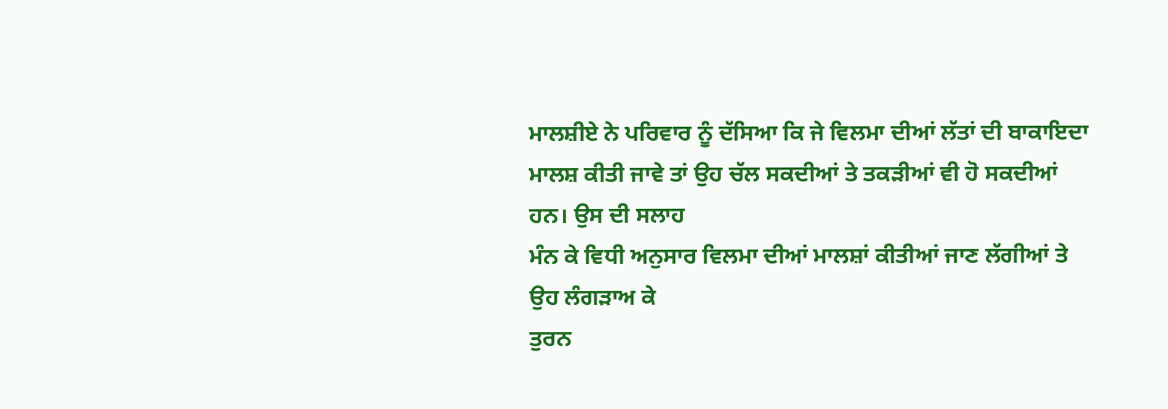ਮਾਲਸ਼ੀਏ ਨੇ ਪਰਿਵਾਰ ਨੂੰ ਦੱਸਿਆ ਕਿ ਜੇ ਵਿਲਮਾ ਦੀਆਂ ਲੱਤਾਂ ਦੀ ਬਾਕਾਇਦਾ
ਮਾਲਸ਼ ਕੀਤੀ ਜਾਵੇ ਤਾਂ ਉਹ ਚੱਲ ਸਕਦੀਆਂ ਤੇ ਤਕੜੀਆਂ ਵੀ ਹੋ ਸਕਦੀਆਂ ਹਨ। ਉਸ ਦੀ ਸਲਾਹ
ਮੰਨ ਕੇ ਵਿਧੀ ਅਨੁਸਾਰ ਵਿਲਮਾ ਦੀਆਂ ਮਾਲਸ਼ਾਂ ਕੀਤੀਆਂ ਜਾਣ ਲੱਗੀਆਂ ਤੇ ਉਹ ਲੰਗੜਾਅ ਕੇ
ਤੁਰਨ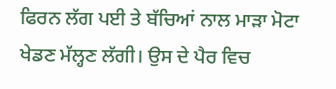ਫਿਰਨ ਲੱਗ ਪਈ ਤੇ ਬੱਚਿਆਂ ਨਾਲ ਮਾੜਾ ਮੋਟਾ ਖੇਡਣ ਮੱਲ੍ਹਣ ਲੱਗੀ। ਉਸ ਦੇ ਪੈਰ ਵਿਚ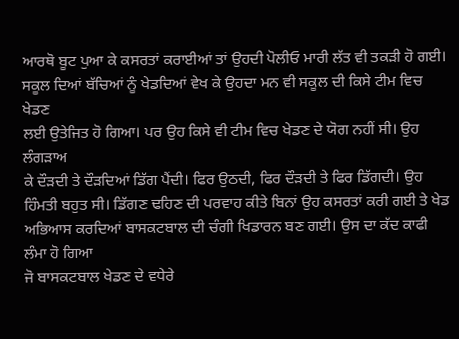ਆਰਥੋ ਬੂਟ ਪੁਆ ਕੇ ਕਸਰਤਾਂ ਕਰਾਈਆਂ ਤਾਂ ਉਹਦੀ ਪੋਲੀਓ ਮਾਰੀ ਲੱਤ ਵੀ ਤਕੜੀ ਹੋ ਗਈ।
ਸਕੂਲ ਦਿਆਂ ਬੱਚਿਆਂ ਨੂੰ ਖੇਡਦਿਆਂ ਵੇਖ ਕੇ ਉਹਦਾ ਮਨ ਵੀ ਸਕੂਲ ਦੀ ਕਿਸੇ ਟੀਮ ਵਿਚ ਖੇਡਣ
ਲਈ ਉਤੇਜਿਤ ਹੋ ਗਿਆ। ਪਰ ਉਹ ਕਿਸੇ ਵੀ ਟੀਮ ਵਿਚ ਖੇਡਣ ਦੇ ਯੋਗ ਨਹੀਂ ਸੀ। ਉਹ ਲੰਗੜਾਅ
ਕੇ ਦੌੜਦੀ ਤੇ ਦੌੜਦਿਆਂ ਡਿੱਗ ਪੈਂਦੀ। ਫਿਰ ਉਠਦੀ, ਫਿਰ ਦੌੜਦੀ ਤੇ ਫਿਰ ਡਿੱਗਦੀ। ਉਹ
ਹਿੰਮਤੀ ਬਹੁਤ ਸੀ। ਡਿੱਗਣ ਢਹਿਣ ਦੀ ਪਰਵਾਹ ਕੀਤੇ ਬਿਨਾਂ ਉਹ ਕਸਰਤਾਂ ਕਰੀ ਗਈ ਤੇ ਖੇਡ
ਅਭਿਆਸ ਕਰਦਿਆਂ ਬਾਸਕਟਬਾਲ ਦੀ ਚੰਗੀ ਖਿਡਾਰਨ ਬਣ ਗਈ। ਉਸ ਦਾ ਕੱਦ ਕਾਫੀ ਲੰਮਾ ਹੋ ਗਿਆ
ਜੋ ਬਾਸਕਟਬਾਲ ਖੇਡਣ ਦੇ ਵਧੇਰੇ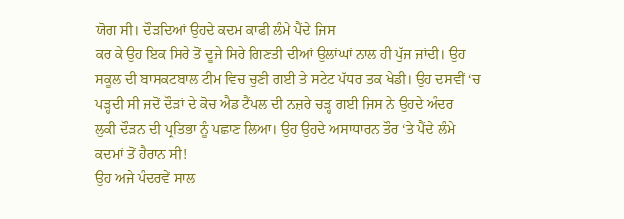ਯੋਗ ਸੀ। ਦੌੜਦਿਆਂ ਉਹਦੇ ਕਦਮ ਕਾਫੀ ਲੰਮੇ ਪੈਂਦੇ ਜਿਸ
ਕਰ ਕੇ ਉਹ ਇਕ ਸਿਰੇ ਤੋਂ ਦੂਜੇ ਸਿਰੇ ਗਿਣਤੀ ਦੀਆਂ ਉਲਾਂਘਾਂ ਨਾਲ ਹੀ ਪੁੱਜ ਜਾਂਦੀ। ਉਹ
ਸਕੂਲ ਦੀ ਬਾਸਕਟਬਾਲ ਟੀਮ ਵਿਚ ਚੁਣੀ ਗਈ ਤੇ ਸਟੇਟ ਪੱਧਰ ਤਕ ਖੇਡੀ। ਉਹ ਦਸਵੀਂ ‘ਚ
ਪੜ੍ਹਦੀ ਸੀ ਜਦੋਂ ਦੌੜਾਂ ਦੇ ਕੋਚ ਐਡ ਟੈਂਪਲ ਦੀ ਨਜ਼ਰੇ ਚੜ੍ਹ ਗਈ ਜਿਸ ਨੇ ਉਹਦੇ ਅੰਦਰ
ਲੁਕੀ ਦੌੜਨ ਦੀ ਪ੍ਰਤਿਭਾ ਨੂੰ ਪਛਾਣ ਲਿਆ। ਉਹ ਉਹਦੇ ਅਸਾਧਾਰਨ ਤੌਰ ‘ਤੇ ਪੈਂਦੇ ਲੰਮੇ
ਕਦਮਾਂ ਤੋਂ ਹੈਰਾਨ ਸੀ!
ਉਹ ਅਜੇ ਪੰਦਰਵੇਂ ਸਾਲ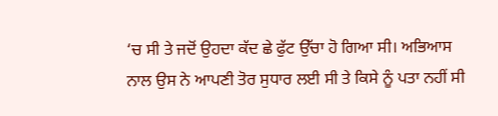‘ਚ ਸੀ ਤੇ ਜਦੋਂ ਉਹਦਾ ਕੱਦ ਛੇ ਫੁੱਟ ਉੱਚਾ ਹੋ ਗਿਆ ਸੀ। ਅਭਿਆਸ
ਨਾਲ ਉਸ ਨੇ ਆਪਣੀ ਤੋਰ ਸੁਧਾਰ ਲਈ ਸੀ ਤੇ ਕਿਸੇ ਨੂੰ ਪਤਾ ਨਹੀਂ ਸੀ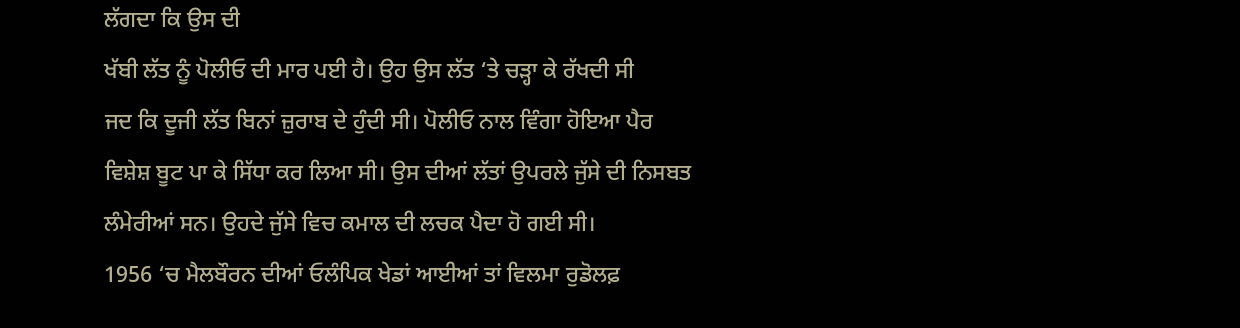ਲੱਗਦਾ ਕਿ ਉਸ ਦੀ
ਖੱਬੀ ਲੱਤ ਨੂੰ ਪੋਲੀਓ ਦੀ ਮਾਰ ਪਈ ਹੈ। ਉਹ ਉਸ ਲੱਤ ‘ਤੇ ਚੜ੍ਹਾ ਕੇ ਰੱਖਦੀ ਸੀ
ਜਦ ਕਿ ਦੂਜੀ ਲੱਤ ਬਿਨਾਂ ਜ਼ੁਰਾਬ ਦੇ ਹੁੰਦੀ ਸੀ। ਪੋਲੀਓ ਨਾਲ ਵਿੰਗਾ ਹੋਇਆ ਪੈਰ
ਵਿਸ਼ੇਸ਼ ਬੂਟ ਪਾ ਕੇ ਸਿੱਧਾ ਕਰ ਲਿਆ ਸੀ। ਉਸ ਦੀਆਂ ਲੱਤਾਂ ਉਪਰਲੇ ਜੁੱਸੇ ਦੀ ਨਿਸਬਤ
ਲੰਮੇਰੀਆਂ ਸਨ। ਉਹਦੇ ਜੁੱਸੇ ਵਿਚ ਕਮਾਲ ਦੀ ਲਚਕ ਪੈਦਾ ਹੋ ਗਈ ਸੀ।
1956 ‘ਚ ਮੈਲਬੌਰਨ ਦੀਆਂ ਓਲੰਪਿਕ ਖੇਡਾਂ ਆਈਆਂ ਤਾਂ ਵਿਲਮਾ ਰੁਡੋਲਫ਼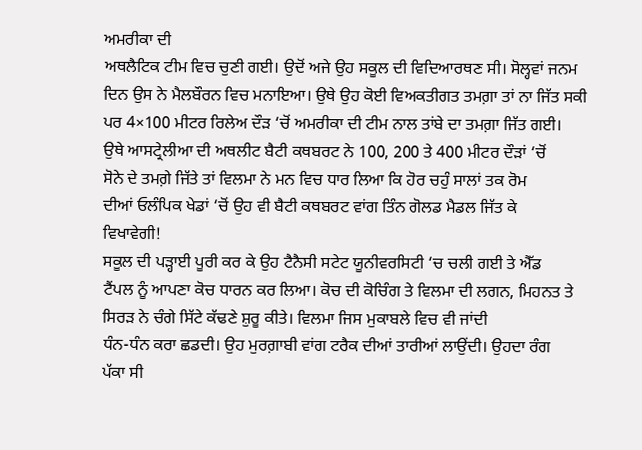ਅਮਰੀਕਾ ਦੀ
ਅਥਲੈਟਿਕ ਟੀਮ ਵਿਚ ਚੁਣੀ ਗਈ। ਉਦੋਂ ਅਜੇ ਉਹ ਸਕੂਲ ਦੀ ਵਿਦਿਆਰਥਣ ਸੀ। ਸੋਲ੍ਹਵਾਂ ਜਨਮ
ਦਿਨ ਉਸ ਨੇ ਮੈਲਬੌਰਨ ਵਿਚ ਮਨਾਇਆ। ਉਥੇ ਉਹ ਕੋਈ ਵਿਅਕਤੀਗਤ ਤਮਗ਼ਾ ਤਾਂ ਨਾ ਜਿੱਤ ਸਕੀ
ਪਰ 4×100 ਮੀਟਰ ਰਿਲੇਅ ਦੌੜ ‘ਚੋਂ ਅਮਰੀਕਾ ਦੀ ਟੀਮ ਨਾਲ ਤਾਂਬੇ ਦਾ ਤਮਗ਼ਾ ਜਿੱਤ ਗਈ।
ਉਥੇ ਆਸਟ੍ਰੇਲੀਆ ਦੀ ਅਥਲੀਟ ਬੈਟੀ ਕਥਬਰਟ ਨੇ 100, 200 ਤੇ 400 ਮੀਟਰ ਦੌੜਾਂ ‘ਚੋਂ
ਸੋਨੇ ਦੇ ਤਮਗ਼ੇ ਜਿੱਤੇ ਤਾਂ ਵਿਲਮਾ ਨੇ ਮਨ ਵਿਚ ਧਾਰ ਲਿਆ ਕਿ ਹੋਰ ਚਹੁੰ ਸਾਲਾਂ ਤਕ ਰੋਮ
ਦੀਆਂ ਓਲੰਪਿਕ ਖੇਡਾਂ ‘ਚੋਂ ਉਹ ਵੀ ਬੈਟੀ ਕਥਬਰਟ ਵਾਂਗ ਤਿੰਨ ਗੋਲਡ ਮੈਡਲ ਜਿੱਤ ਕੇ
ਵਿਖਾਵੇਗੀ!
ਸਕੂਲ ਦੀ ਪੜ੍ਹਾਈ ਪੂਰੀ ਕਰ ਕੇ ਉਹ ਟੈਨੈਸੀ ਸਟੇਟ ਯੂਨੀਵਰਸਿਟੀ ‘ਚ ਚਲੀ ਗਈ ਤੇ ਐੱਡ
ਟੈਂਪਲ ਨੂੰ ਆਪਣਾ ਕੋਚ ਧਾਰਨ ਕਰ ਲਿਆ। ਕੋਚ ਦੀ ਕੋਚਿੰਗ ਤੇ ਵਿਲਮਾ ਦੀ ਲਗਨ, ਮਿਹਨਤ ਤੇ
ਸਿਰੜ ਨੇ ਚੰਗੇ ਸਿੱਟੇ ਕੱਢਣੇ ਸ਼ੁਰੂ ਕੀਤੇ। ਵਿਲਮਾ ਜਿਸ ਮੁਕਾਬਲੇ ਵਿਚ ਵੀ ਜਾਂਦੀ
ਧੰਨ-ਧੰਨ ਕਰਾ ਛਡਦੀ। ਉਹ ਮੁਰਗ਼ਾਬੀ ਵਾਂਗ ਟਰੈਕ ਦੀਆਂ ਤਾਰੀਆਂ ਲਾਉਂਦੀ। ਉਹਦਾ ਰੰਗ
ਪੱਕਾ ਸੀ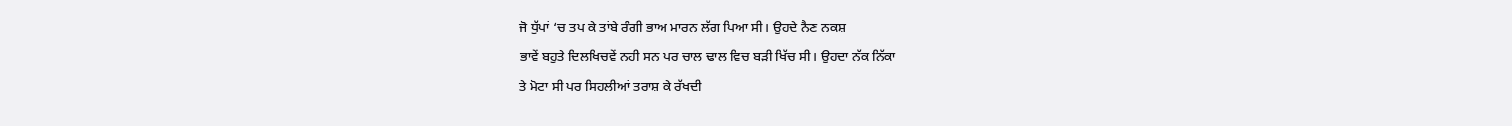ਜੋ ਧੁੱਪਾਂ ‘ਚ ਤਪ ਕੇ ਤਾਂਬੇ ਰੰਗੀ ਭਾਅ ਮਾਰਨ ਲੱਗ ਪਿਆ ਸੀ। ਉਹਦੇ ਨੈਣ ਨਕਸ਼
ਭਾਵੇਂ ਬਹੁਤੇ ਦਿਲਖਿਚਵੇਂ ਨਹੀ ਸਨ ਪਰ ਚਾਲ ਢਾਲ ਵਿਚ ਬੜੀ ਖਿੱਚ ਸੀ। ਉਹਦਾ ਨੱਕ ਨਿੱਕਾ
ਤੇ ਮੋਟਾ ਸੀ ਪਰ ਸਿਹਲੀਆਂ ਤਰਾਸ਼ ਕੇ ਰੱਖਦੀ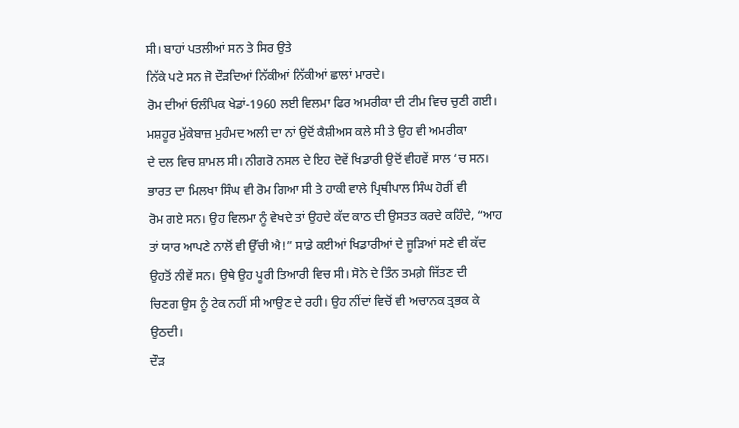ਸੀ। ਬਾਹਾਂ ਪਤਲੀਆਂ ਸਨ ਤੇ ਸਿਰ ਉਤੇ
ਨਿੱਕੇ ਪਟੇ ਸਨ ਜੋ ਦੌੜਦਿਆਂ ਨਿੱਕੀਆਂ ਨਿੱਕੀਆਂ ਛਾਲਾਂ ਮਾਰਦੇ।
ਰੋਮ ਦੀਆਂ ਓਲੰਪਿਕ ਖੇਡਾਂ-1960 ਲਈ ਵਿਲਮਾ ਫਿਰ ਅਮਰੀਕਾ ਦੀ ਟੀਮ ਵਿਚ ਚੁਣੀ ਗਈ।
ਮਸ਼ਹੂਰ ਮੁੱਕੇਬਾਜ਼ ਮੁਹੰਮਦ ਅਲੀ ਦਾ ਨਾਂ ਉਦੋਂ ਕੈਸ਼ੀਅਸ ਕਲੇ ਸੀ ਤੇ ਉਹ ਵੀ ਅਮਰੀਕਾ
ਦੇ ਦਲ ਵਿਚ ਸ਼ਾਮਲ ਸੀ। ਨੀਗਰੋ ਨਸਲ ਦੇ ਇਹ ਦੋਵੇਂ ਖਿਡਾਰੀ ਉਦੋਂ ਵੀਹਵੇਂ ਸਾਲ ‘ਚ ਸਨ।
ਭਾਰਤ ਦਾ ਮਿਲਖਾ ਸਿੰਘ ਵੀ ਰੋਮ ਗਿਆ ਸੀ ਤੇ ਹਾਕੀ ਵਾਲੇ ਪ੍ਰਿਥੀਪਾਲ ਸਿੰਘ ਹੋਰੀਂ ਵੀ
ਰੋਮ ਗਏ ਸਨ। ਉਹ ਵਿਲਮਾ ਨੂੰ ਵੇਖਦੇ ਤਾਂ ਉਹਦੇ ਕੱਦ ਕਾਠ ਦੀ ਉਸਤਤ ਕਰਦੇ ਕਹਿੰਦੇ, “ਆਹ
ਤਾਂ ਯਾਰ ਆਪਣੇ ਨਾਲੋਂ ਵੀ ਉੱਚੀ ਐ!” ਸਾਡੇ ਕਈਆਂ ਖਿਡਾਰੀਆਂ ਦੇ ਜੂੜਿਆਂ ਸਣੇ ਵੀ ਕੱਦ
ਉਹਤੋਂ ਨੀਵੇਂ ਸਨ। ਉਥੇ ਉਹ ਪੂਰੀ ਤਿਆਰੀ ਵਿਚ ਸੀ। ਸੋਨੇ ਦੇ ਤਿੰਨ ਤਮਗ਼ੇ ਜਿੱਤਣ ਦੀ
ਚਿਣਗ ਉਸ ਨੂੰ ਟੇਕ ਨਹੀਂ ਸੀ ਆਉਣ ਦੇ ਰਹੀ। ਉਹ ਨੀਂਦਾਂ ਵਿਚੋਂ ਵੀ ਅਚਾਨਕ ਤ੍ਰਭਕ ਕੇ
ਉਠਦੀ।
ਦੌੜ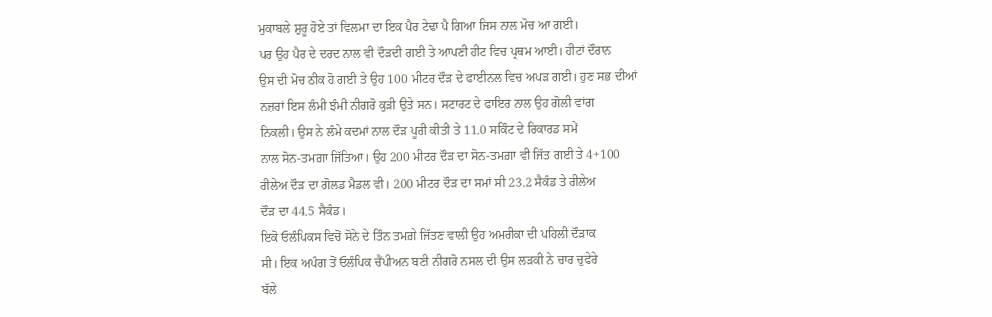ਮੁਕਾਬਲੇ ਸ਼ੁਰੂ ਹੋਏ ਤਾਂ ਵਿਲਮਾ ਦਾ ਇਕ ਪੈਰ ਟੇਢਾ ਪੈ ਗਿਆ ਜਿਸ ਨਾਲ ਮੋਚ ਆ ਗਈ।
ਪਰ ਉਹ ਪੈਰ ਦੇ ਦਰਦ ਨਾਲ ਵੀ ਦੌੜਦੀ ਗਈ ਤੇ ਆਪਣੀ ਹੀਟ ਵਿਚ ਪ੍ਰਥਮ ਆਈ। ਹੀਟਾਂ ਦੌਰਾਨ
ਉਸ ਦੀ ਮੋਚ ਠੀਕ ਹੋ ਗਈ ਤੇ ਉਹ 100 ਮੀਟਰ ਦੌੜ ਦੇ ਫਾਈਨਲ ਵਿਚ ਅਪੜ ਗਈ। ਹੁਣ ਸਭ ਦੀਆਂ
ਨਜ਼ਰਾਂ ਇਸ ਲੰਮੀ ਝੰਮੀ ਨੀਗਰੋ ਕੁੜੀ ਉਤੇ ਸਨ। ਸਟਾਰਟ ਦੇ ਫਾਇਰ ਨਾਲ ਉਹ ਗੋਲੀ ਵਾਂਗ
ਨਿਕਲੀ। ਉਸ ਨੇ ਲੰਮੇ ਕਦਮਾਂ ਨਾਲ ਦੌੜ ਪੂਰੀ ਕੀਤੀ ਤੇ 11.0 ਸਕਿੰਟ ਦੇ ਰਿਕਾਰਡ ਸਮੇਂ
ਨਾਲ ਸੋਨ-ਤਮਗ਼ਾ ਜਿੱਤਿਆ। ਉਹ 200 ਮੀਟਰ ਦੌੜ ਦਾ ਸੋਨ-ਤਮਗ਼ਾ ਵੀ ਜਿੱਤ ਗਈ ਤੇ 4+100
ਰੀਲੇਅ ਦੌੜ ਦਾ ਗੋਲਡ ਮੈਡਲ ਵੀ। 200 ਮੀਟਰ ਦੌੜ ਦਾ ਸਮਾਂ ਸੀ 23.2 ਸੈਕੰਡ ਤੇ ਰੀਲੇਅ
ਦੌੜ ਦਾ 44.5 ਸੈਕੰਡ।
ਇਕੋ ਓਲੰਪਿਕਸ ਵਿਚੋਂ ਸੋਨੇ ਦੇ ਤਿੰਨ ਤਮਗ਼ੇ ਜਿੱਤਣ ਵਾਲੀ ਉਹ ਅਮਰੀਕਾ ਦੀ ਪਹਿਲੀ ਦੌੜਾਕ
ਸੀ। ਇਕ ਅਪੰਗ ਤੋਂ ਓਲੰਪਿਕ ਚੈਂਪੀਅਨ ਬਣੀ ਨੀਗਰੋ ਨਸਲ ਦੀ ਉਸ ਲੜਕੀ ਨੇ ਚਾਰ ਚੁਫੇਰੇ
ਬੱਲੇ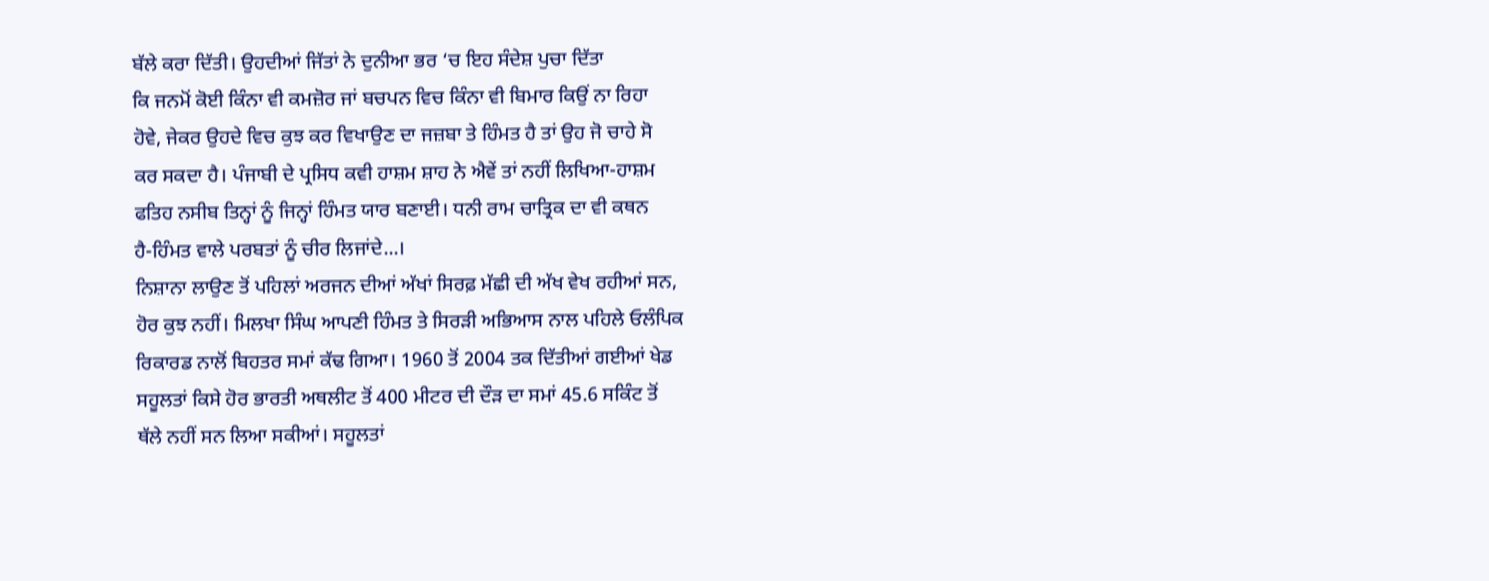ਬੱਲੇ ਕਰਾ ਦਿੱਤੀ। ਉਹਦੀਆਂ ਜਿੱਤਾਂ ਨੇ ਦੁਨੀਆ ਭਰ ‘ਚ ਇਹ ਸੰਦੇਸ਼ ਪੁਚਾ ਦਿੱਤਾ
ਕਿ ਜਨਮੋਂ ਕੋਈ ਕਿੰਨਾ ਵੀ ਕਮਜ਼ੋਰ ਜਾਂ ਬਚਪਨ ਵਿਚ ਕਿੰਨਾ ਵੀ ਬਿਮਾਰ ਕਿਉਂ ਨਾ ਰਿਹਾ
ਹੋਵੇ, ਜੇਕਰ ਉਹਦੇ ਵਿਚ ਕੁਝ ਕਰ ਵਿਖਾਉਣ ਦਾ ਜਜ਼ਬਾ ਤੇ ਹਿੰਮਤ ਹੈ ਤਾਂ ਉਹ ਜੋ ਚਾਹੇ ਸੋ
ਕਰ ਸਕਦਾ ਹੈ। ਪੰਜਾਬੀ ਦੇ ਪ੍ਰਸਿਧ ਕਵੀ ਹਾਸ਼ਮ ਸ਼ਾਹ ਨੇ ਐਵੇਂ ਤਾਂ ਨਹੀਂ ਲਿਖਿਆ-ਹਾਸ਼ਮ
ਫਤਿਹ ਨਸੀਬ ਤਿਨ੍ਹਾਂ ਨੂੰ ਜਿਨ੍ਹਾਂ ਹਿੰਮਤ ਯਾਰ ਬਣਾਈ। ਧਨੀ ਰਾਮ ਚਾਤ੍ਰਿਕ ਦਾ ਵੀ ਕਥਨ
ਹੈ-ਹਿੰਮਤ ਵਾਲੇ ਪਰਬਤਾਂ ਨੂੰ ਚੀਰ ਲਿਜਾਂਦੇ...।
ਨਿਸ਼ਾਨਾ ਲਾਉਣ ਤੋਂ ਪਹਿਲਾਂ ਅਰਜਨ ਦੀਆਂ ਅੱਖਾਂ ਸਿਰਫ਼ ਮੱਛੀ ਦੀ ਅੱਖ ਵੇਖ ਰਹੀਆਂ ਸਨ,
ਹੋਰ ਕੁਝ ਨਹੀਂ। ਮਿਲਖਾ ਸਿੰਘ ਆਪਣੀ ਹਿੰਮਤ ਤੇ ਸਿਰੜੀ ਅਭਿਆਸ ਨਾਲ ਪਹਿਲੇ ਓਲੰਪਿਕ
ਰਿਕਾਰਡ ਨਾਲੋਂ ਬਿਹਤਰ ਸਮਾਂ ਕੱਢ ਗਿਆ। 1960 ਤੋਂ 2004 ਤਕ ਦਿੱਤੀਆਂ ਗਈਆਂ ਖੇਡ
ਸਹੂਲਤਾਂ ਕਿਸੇ ਹੋਰ ਭਾਰਤੀ ਅਥਲੀਟ ਤੋਂ 400 ਮੀਟਰ ਦੀ ਦੌੜ ਦਾ ਸਮਾਂ 45.6 ਸਕਿੰਟ ਤੋਂ
ਥੱਲੇ ਨਹੀਂ ਸਨ ਲਿਆ ਸਕੀਆਂ। ਸਹੂਲਤਾਂ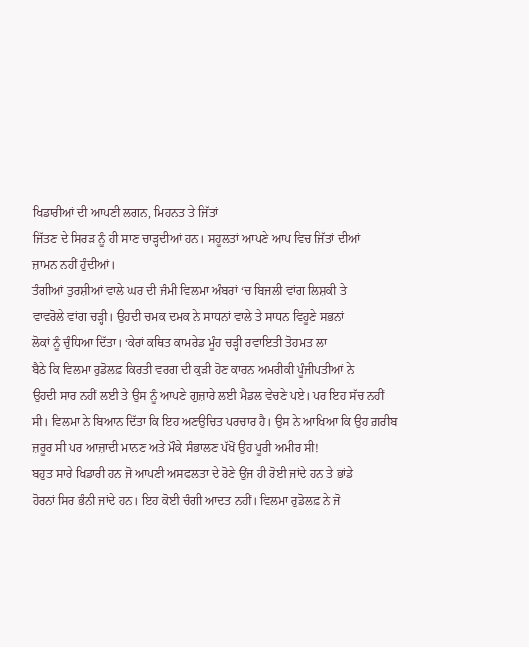ਖਿਡਾਰੀਆਂ ਦੀ ਆਪਣੀ ਲਗਨ, ਮਿਹਨਤ ਤੇ ਜਿੱਤਾਂ
ਜਿੱਤਣ ਦੇ ਸਿਰੜ ਨੂੰ ਹੀ ਸਾਣ ਚਾੜ੍ਹਦੀਆਂ ਹਨ। ਸਹੂਲਤਾਂ ਆਪਣੇ ਆਪ ਵਿਚ ਜਿੱਤਾਂ ਦੀਆਂ
ਜ਼ਾਮਨ ਨਹੀਂ ਹੁੰਦੀਆਂ।
ਤੰਗੀਆਂ ਤੁਰਸ਼ੀਆਂ ਵਾਲੇ ਘਰ ਦੀ ਜੰਮੀ ਵਿਲਮਾ ਅੰਬਰਾਂ ‘ਚ ਬਿਜਲੀ ਵਾਂਗ ਲਿਸ਼ਕੀ ਤੇ
ਵਾਵਰੋਲੇ ਵਾਂਗ ਚੜ੍ਹੀ। ਉਹਦੀ ਚਮਕ ਦਮਕ ਨੇ ਸਾਧਨਾਂ ਵਾਲੇ ਤੇ ਸਾਧਨ ਵਿਹੂਣੇ ਸਭਨਾਂ
ਲੋਕਾਂ ਨੂੰ ਚੁੰਧਿਆ ਦਿੱਤਾ। ‘ਕੇਰਾਂ ਕਥਿਤ ਕਾਮਰੇਡ ਮੂੰਹ ਚੜ੍ਹੀ ਰਵਾਇਤੀ ਤੋਹਮਤ ਲਾ
ਬੈਠੇ ਕਿ ਵਿਲਮਾ ਰੁਡੋਲਫ਼ ਕਿਰਤੀ ਵਰਗ ਦੀ ਕੁੜੀ ਹੋਣ ਕਾਰਨ ਅਮਰੀਕੀ ਪੂੰਜੀਪਤੀਆਂ ਨੇ
ਉਹਦੀ ਸਾਰ ਨਹੀਂ ਲਈ ਤੇ ਉਸ ਨੂੰ ਆਪਣੇ ਗੁਜ਼ਾਰੇ ਲਈ ਮੈਡਲ ਵੇਚਣੇ ਪਏ। ਪਰ ਇਹ ਸੱਚ ਨਹੀਂ
ਸੀ। ਵਿਲਮਾ ਨੇ ਬਿਆਨ ਦਿੱਤਾ ਕਿ ਇਹ ਅਣਉਚਿਤ ਪਰਚਾਰ ਹੈ। ਉਸ ਨੇ ਆਖਿਆ ਕਿ ਉਹ ਗ਼ਰੀਬ
ਜ਼ਰੂਰ ਸੀ ਪਰ ਆਜ਼ਾਦੀ ਮਾਨਣ ਅਤੇ ਮੌਕੇ ਸੰਭਾਲਣ ਪੱਖੋਂ ਉਹ ਪੂਰੀ ਅਮੀਰ ਸੀ!
ਬਹੁਤ ਸਾਰੇ ਖਿਡਾਰੀ ਹਨ ਜੋ ਆਪਣੀ ਅਸਫਲਤਾ ਦੇ ਰੋਣੇ ਉਂਜ ਹੀ ਰੋਈ ਜਾਂਦੇ ਹਨ ਤੇ ਭਾਂਡੇ
ਹੋਰਨਾਂ ਸਿਰ ਭੰਨੀ ਜਾਂਦੇ ਹਨ। ਇਹ ਕੋਈ ਚੰਗੀ ਆਦਤ ਨਹੀਂ। ਵਿਲਮਾ ਰੁਡੋਲਫ਼ ਨੇ ਜੋ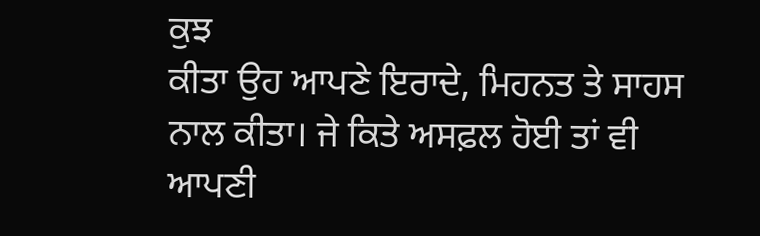ਕੁਝ
ਕੀਤਾ ਉਹ ਆਪਣੇ ਇਰਾਦੇ, ਮਿਹਨਤ ਤੇ ਸਾਹਸ ਨਾਲ ਕੀਤਾ। ਜੇ ਕਿਤੇ ਅਸਫ਼ਲ ਹੋਈ ਤਾਂ ਵੀ
ਆਪਣੀ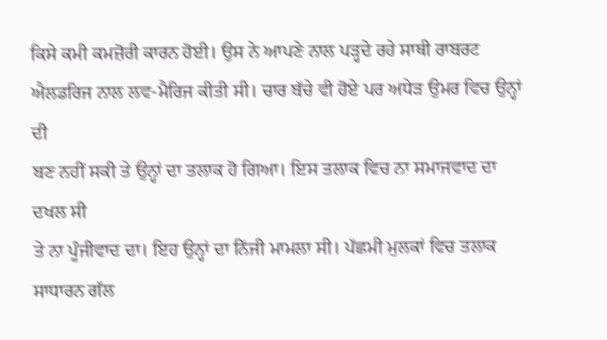ਕਿਸੇ ਕਮੀ ਕਮਜ਼ੋਰੀ ਕਾਰਨ ਹੋਈ। ਉਸ ਨੇ ਆਪਣੇ ਨਾਲ ਪੜ੍ਹਦੇ ਰਹੇ ਸਾਥੀ ਰਾਬਰਟ
ਐਲਡਰਿਜ ਨਾਲ ਲਵ-ਮੈਰਿਜ ਕੀਤੀ ਸੀ। ਚਾਰ ਬੱਚੇ ਵੀ ਹੋਏ ਪਰ ਅਧੇੜ ਉਮਰ ਵਿਚ ਉਨ੍ਹਾਂ ਦੀ
ਬਣ ਨਹੀਂ ਸਕੀ ਤੇ ਉਨ੍ਹਾਂ ਦਾ ਤਲਾਕ ਹੋ ਗਿਆ। ਇਸ ਤਲਾਕ ਵਿਚ ਨਾ ਸਮਾਜਵਾਦ ਦਾ ਦਖਲ ਸੀ
ਤੇ ਨਾ ਪੂੰਜੀਵਾਦ ਦਾ। ਇਹ ਉਨ੍ਹਾਂ ਦਾ ਨਿੱਜੀ ਮਾਮਲਾ ਸੀ। ਪੱਛਮੀ ਮੁਲਕਾਂ ਵਿਚ ਤਲਾਕ
ਸਾਧਾਰਨ ਗੱਲ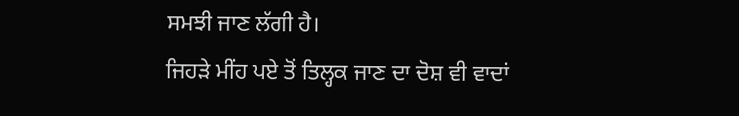ਸਮਝੀ ਜਾਣ ਲੱਗੀ ਹੈ।
ਜਿਹੜੇ ਮੀਂਹ ਪਏ ਤੋਂ ਤਿਲ੍ਹਕ ਜਾਣ ਦਾ ਦੋਸ਼ ਵੀ ਵਾਦਾਂ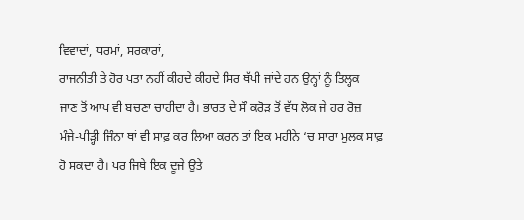ਵਿਵਾਦਾਂ, ਧਰਮਾਂ, ਸਰਕਾਰਾਂ,
ਰਾਜਨੀਤੀ ਤੇ ਹੋਰ ਪਤਾ ਨਹੀਂ ਕੀਹਦੇ ਕੀਹਦੇ ਸਿਰ ਥੱਪੀ ਜਾਂਦੇ ਹਨ ਉਨ੍ਹਾਂ ਨੂੰ ਤਿਲ੍ਹਕ
ਜਾਣ ਤੋਂ ਆਪ ਵੀ ਬਚਣਾ ਚਾਹੀਦਾ ਹੈ। ਭਾਰਤ ਦੇ ਸੌ ਕਰੋੜ ਤੋਂ ਵੱਧ ਲੋਕ ਜੇ ਹਰ ਰੋਜ਼
ਮੰਜੇ-ਪੀੜ੍ਹੀ ਜਿੰਨਾ ਥਾਂ ਵੀ ਸਾਫ਼ ਕਰ ਲਿਆ ਕਰਨ ਤਾਂ ਇਕ ਮਹੀਨੇ ‘ਚ ਸਾਰਾ ਮੁਲਕ ਸਾਫ਼
ਹੋ ਸਕਦਾ ਹੈ। ਪਰ ਜਿਥੇ ਇਕ ਦੂਜੇ ਉਤੇ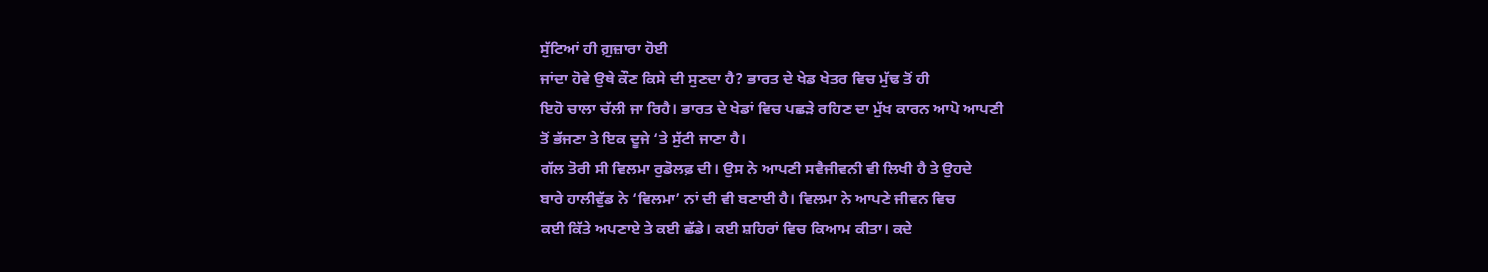ਸੁੱਟਿਆਂ ਹੀ ਗ਼ੁਜ਼ਾਰਾ ਹੋਈ
ਜਾਂਦਾ ਹੋਵੇ ਉਥੇ ਕੌਣ ਕਿਸੇ ਦੀ ਸੁਣਦਾ ਹੈ? ਭਾਰਤ ਦੇ ਖੇਡ ਖੇਤਰ ਵਿਚ ਮੁੱਢ ਤੋਂ ਹੀ
ਇਹੋ ਚਾਲਾ ਚੱਲੀ ਜਾ ਰਿਹੈ। ਭਾਰਤ ਦੇ ਖੇਡਾਂ ਵਿਚ ਪਛੜੇ ਰਹਿਣ ਦਾ ਮੁੱਖ ਕਾਰਨ ਆਪੋ ਆਪਣੀ
ਤੋਂ ਭੱਜਣਾ ਤੇ ਇਕ ਦੂਜੇ ‘ਤੇ ਸੁੱਟੀ ਜਾਣਾ ਹੈ।
ਗੱਲ ਤੋਰੀ ਸੀ ਵਿਲਮਾ ਰੁਡੋਲਫ਼ ਦੀ। ਉਸ ਨੇ ਆਪਣੀ ਸਵੈਜੀਵਨੀ ਵੀ ਲਿਖੀ ਹੈ ਤੇ ਉਹਦੇ
ਬਾਰੇ ਹਾਲੀਵੁੱਡ ਨੇ ‘ਵਿਲਮਾ’ ਨਾਂ ਦੀ ਵੀ ਬਣਾਈ ਹੈ। ਵਿਲਮਾ ਨੇ ਆਪਣੇ ਜੀਵਨ ਵਿਚ
ਕਈ ਕਿੱਤੇ ਅਪਣਾਏ ਤੇ ਕਈ ਛੱਡੇ। ਕਈ ਸ਼ਹਿਰਾਂ ਵਿਚ ਕਿਆਮ ਕੀਤਾ। ਕਦੇ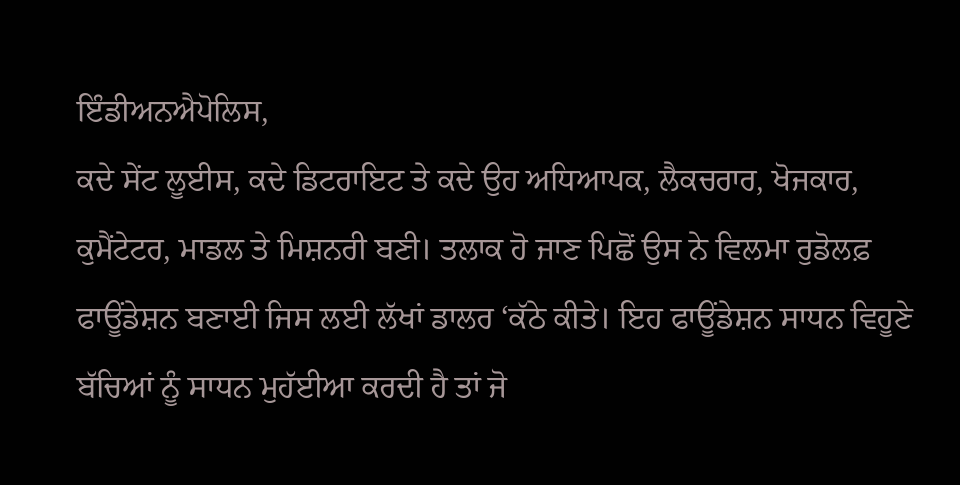ਇੰਡੀਅਨਐਪੋਲਿਸ,
ਕਦੇ ਸੇਂਟ ਲੂਈਸ, ਕਦੇ ਡਿਟਰਾਇਟ ਤੇ ਕਦੇ ਉਹ ਅਧਿਆਪਕ, ਲੈਕਚਰਾਰ, ਖੋਜਕਾਰ,
ਕੁਮੈਂਟੇਟਰ, ਮਾਡਲ ਤੇ ਮਿਸ਼ਨਰੀ ਬਣੀ। ਤਲਾਕ ਹੋ ਜਾਣ ਪਿਛੋਂ ਉਸ ਨੇ ਵਿਲਮਾ ਰੁਡੋਲਫ਼
ਫਾਊਂਡੇਸ਼ਨ ਬਣਾਈ ਜਿਸ ਲਈ ਲੱਖਾਂ ਡਾਲਰ ‘ਕੱਠੇ ਕੀਤੇ। ਇਹ ਫਾਊਂਡੇਸ਼ਨ ਸਾਧਨ ਵਿਹੂਣੇ
ਬੱਚਿਆਂ ਨੂੰ ਸਾਧਨ ਮੁਹੱਈਆ ਕਰਦੀ ਹੈ ਤਾਂ ਜੋ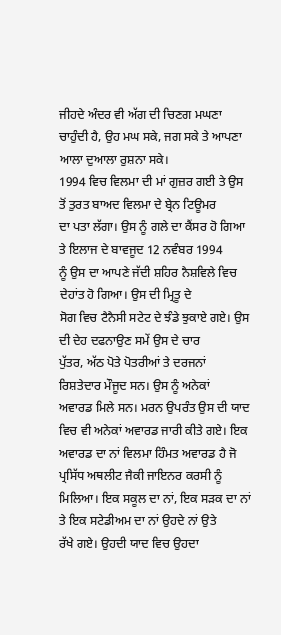ਜੀਹਦੇ ਅੰਦਰ ਵੀ ਅੱਗ ਦੀ ਚਿਣਗ ਮਘਣਾ
ਚਾਹੁੰਦੀ ਹੈ, ਉਹ ਮਘ ਸਕੇ, ਜਗ ਸਕੇ ਤੇ ਆਪਣਾ ਆਲਾ ਦੁਆਲਾ ਰੁਸ਼ਨਾ ਸਕੇ।
1994 ਵਿਚ ਵਿਲਮਾ ਦੀ ਮਾਂ ਗੁਜ਼ਰ ਗਈ ਤੇ ਉਸ ਤੋਂ ਤੁਰਤ ਬਾਅਦ ਵਿਲਮਾ ਦੇ ਬ੍ਰੇਨ ਟਿਊਮਰ
ਦਾ ਪਤਾ ਲੱਗਾ। ਉਸ ਨੂੰ ਗਲੇ ਦਾ ਕੈਂਸਰ ਹੋ ਗਿਆ ਤੇ ਇਲਾਜ ਦੇ ਬਾਵਜੂਦ 12 ਨਵੰਬਰ 1994
ਨੂੰ ਉਸ ਦਾ ਆਪਣੇ ਜੱਦੀ ਸ਼ਹਿਰ ਨੈਸ਼ਵਿਲੇ ਵਿਚ ਦੇਹਾਂਤ ਹੋ ਗਿਆ। ਉਸ ਦੀ ਮ੍ਰਿਤੂ ਦੇ
ਸੋਗ ਵਿਚ ਟੈਨੈਸੀ ਸਟੇਟ ਦੇ ਝੰਡੇ ਝੁਕਾਏ ਗਏ। ਉਸ ਦੀ ਦੇਹ ਦਫਨਾਉਣ ਸਮੇਂ ਉਸ ਦੇ ਚਾਰ
ਪੁੱਤਰ, ਅੱਠ ਪੋਤੇ ਪੋਤਰੀਆਂ ਤੇ ਦਰਜਨਾਂ ਰਿਸ਼ਤੇਦਾਰ ਮੌਜੂਦ ਸਨ। ਉਸ ਨੂੰ ਅਨੇਕਾਂ
ਅਵਾਰਡ ਮਿਲੇ ਸਨ। ਮਰਨ ਉਪਰੰਤ ਉਸ ਦੀ ਯਾਦ ਵਿਚ ਵੀ ਅਨੇਕਾਂ ਅਵਾਰਡ ਜਾਰੀ ਕੀਤੇ ਗਏ। ਇਕ
ਅਵਾਰਡ ਦਾ ਨਾਂ ਵਿਲਮਾ ਹਿੰਮਤ ਅਵਾਰਡ ਹੈ ਜੋ ਪ੍ਰਸਿੱਧ ਅਥਲੀਟ ਜੈਕੀ ਜਾਇਨਰ ਕਰਸੀ ਨੂੰ
ਮਿਲਿਆ। ਇਕ ਸਕੂਲ ਦਾ ਨਾਂ, ਇਕ ਸੜਕ ਦਾ ਨਾਂ ਤੇ ਇਕ ਸਟੇਡੀਅਮ ਦਾ ਨਾਂ ਉਹਦੇ ਨਾਂ ਉਤੇ
ਰੱਖੇ ਗਏ। ਉਹਦੀ ਯਾਦ ਵਿਚ ਉਹਦਾ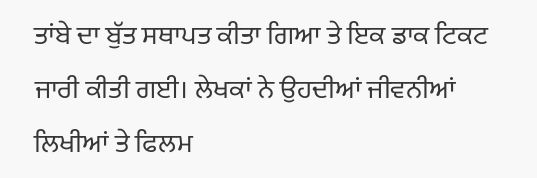ਤਾਂਬੇ ਦਾ ਬੁੱਤ ਸਥਾਪਤ ਕੀਤਾ ਗਿਆ ਤੇ ਇਕ ਡਾਕ ਟਿਕਟ
ਜਾਰੀ ਕੀਤੀ ਗਈ। ਲੇਖਕਾਂ ਨੇ ਉਹਦੀਆਂ ਜੀਵਨੀਆਂ ਲਿਖੀਆਂ ਤੇ ਫਿਲਮ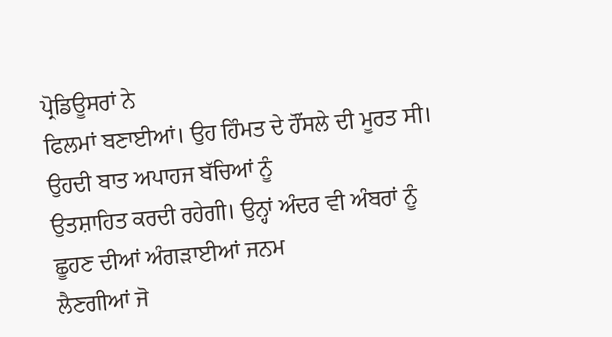ਪ੍ਰੋਡਿਊਸਰਾਂ ਨੇ
ਫਿਲਮਾਂ ਬਣਾਈਆਂ। ਉਹ ਹਿੰਮਤ ਦੇ ਹੌਂਸਲੇ ਦੀ ਮੂਰਤ ਸੀ। ਉਹਦੀ ਬਾਤ ਅਪਾਹਜ ਬੱਚਿਆਂ ਨੂੰ
ਉਤਸ਼ਾਹਿਤ ਕਰਦੀ ਰਹੇਗੀ। ਉਨ੍ਹਾਂ ਅੰਦਰ ਵੀ ਅੰਬਰਾਂ ਨੂੰ ਛੂਹਣ ਦੀਆਂ ਅੰਗੜਾਈਆਂ ਜਨਮ
ਲੈਣਗੀਆਂ ਜੋ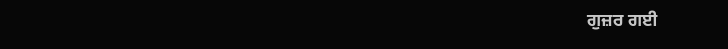ਗੁਜ਼ਰ ਗਈ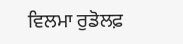ਵਿਲਮਾ ਰੁਡੋਲਫ਼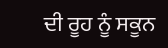ਦੀ ਰੂਹ ਨੂੰ ਸਕੂਨ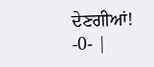ਦੇਣਗੀਆਂ!
-0- |